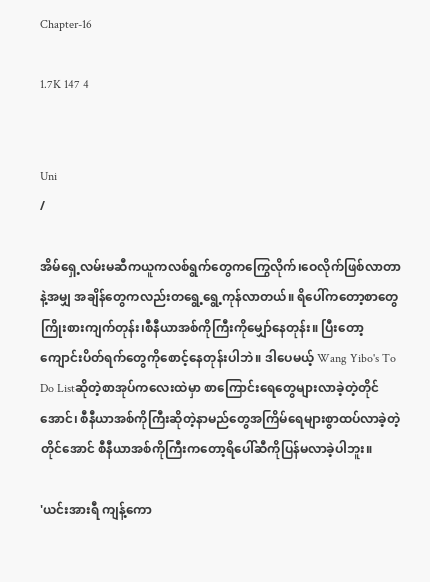Chapter-16

1.7K 147 4


Uni
/

အိမ်ရှေ့လမ်းမဆီကယူကလစ်ရွက်တွေကကြွေလိုက်၊ဝေလိုက်ဖြစ်လာတာနဲ့အမျှ အချိန်တွေကလည်းတရွေ့ရွေ့ကုန်လာတယ်။ ရိပေါ်ကတော့စာတွေကြိုးစားကျက်တုန်း၊စီနီယာအစ်ကိုကြီးကိုမျှော်နေတုန်း။ ပြီးတော့ကျောင်းပိတ်ရက်တွေကိုစောင့်နေတုန်းပါဘဲ။ ဒါပေမယ့် Wang Yibo's To Do Listဆိုတဲ့စာအုပ်ကလေးထဲမှာ စာကြောင်းရေတွေများလာခဲ့တဲ့တိုင်အောင်၊ စီနီယာအစ်ကိုကြီးဆိုတဲ့နာမည်တွေအကြိမ်ရေများစွာထပ်လာခဲ့တဲ့တိုင်အောင် စီနီယာအစ်ကိုကြီးကတော့ရိပေါ်ဆီကိုပြန်မလာခဲ့ပါဘူး။

'ယင်းအားရီ ကျန့်ကော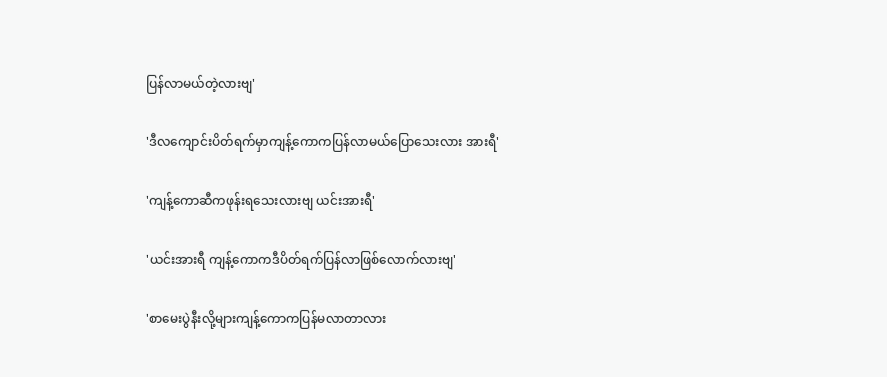ပြန်လာမယ်တဲ့လားဗျ'

'ဒီလကျောင်းပိတ်ရက်မှာကျန့်ကောကပြန်လာမယ်ပြောသေးလား အားရီ'

'ကျန့်ကောဆီကဖုန်းရသေးလားဗျ ယင်းအားရီ'

'ယင်းအားရီ ကျန့်ကောကဒီပိတ်ရက်ပြန်လာဖြစ်လောက်လားဗျ'

'စာမေးပွဲနီးလို့များကျန့်ကောကပြန်မလာတာလား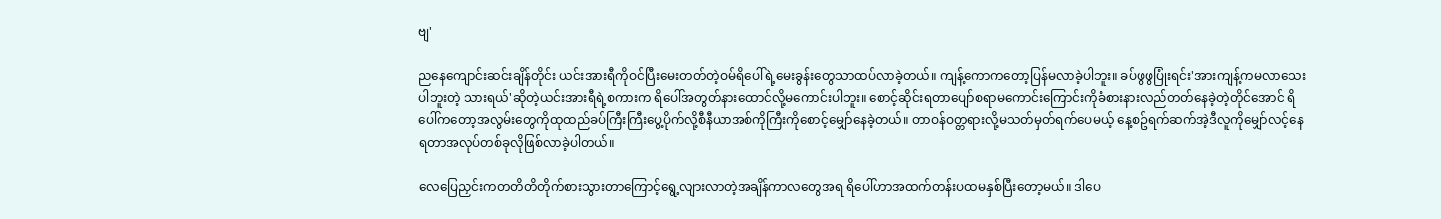ဗျ'

ညနေကျောင်းဆင်းချိန်တိုင်း ယင်းအားရီကိုဝင်ပြီးမေးတတ်တဲ့ဝမ်ရိပေါ်ရဲ့မေးခွန်းတွေသာထပ်လာခဲ့တယ်။ ကျန့်ကောကတော့ပြန်မလာခဲ့ပါဘူး။ ခပ်ဖွဖွပြုံးရင်း'အားကျန့်ကမလာသေးပါဘူးတဲ့ သားရယ်'ဆိုတဲ့ယင်းအားရီရဲ့စကားက ရိပေါ်အတွတ်နားထောင်လို့မကောင်းပါဘူး။ စောင့်ဆိုင်းရတာပျော်စရာမကောင်းကြောင်းကိုခံစားနားလည်တတ်နေခဲ့တဲ့တိုင်အောင် ရိပေါ်ကတော့အလွမ်းတွေကိုထုထည်ခပ်ကြီးကြီးပွေ့ပိုက်လို့စီနီယာအစ်ကိုကြီးကိုစောင့်မျှော်နေခဲ့တယ်။ တာဝန်ဝတ္တရားလို့မသတ်မှတ်ရက်ပေမယ့် နေ့စဥ်ရက်ဆက်အဲ့ဒီလူကိုမျှော်လင့်နေရတာအလုပ်တစ်ခုလိုဖြစ်လာခဲ့ပါတယ်။

လေပြေညှင်းကတတိတိတိုက်စားသွားတာကြောင့်ရွေ့လျားလာတဲ့အချိန်ကာလတွေအရ ရိပေါ်ဟာအထက်တန်းပထမနှစ်ပြီးတော့မယ်။ ဒါပေ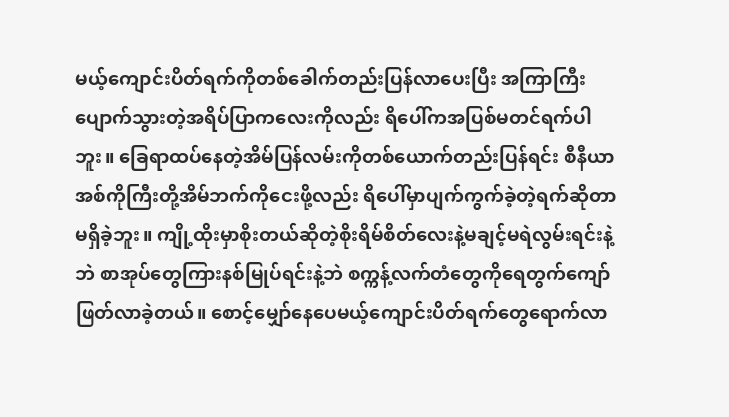မယ့်ကျောင်းပိတ်ရက်ကိုတစ်ခေါက်တည်းပြန်လာပေးပြီး အကြာကြီးပျောက်သွားတဲ့အရိပ်ပြာကလေးကိုလည်း ရိပေါ်ကအပြစ်မတင်ရက်ပါဘူး။ ခြေရာထပ်နေတဲ့အိမ်ပြန်လမ်းကိုတစ်ယောက်တည်းပြန်ရင်း စီနီယာအစ်ကိုကြီးတို့အိမ်ဘက်ကိုငေးဖို့လည်း ရိပေါ်မှာပျက်ကွက်ခဲ့တဲ့ရက်ဆိုတာမရှိခဲ့ဘူး။ ကျို့ထိုးမှာစိုးတယ်ဆိုတဲ့စိုးရိမ်စိတ်လေးနဲ့မချင့်မရဲလွမ်းရင်းနဲ့ဘဲ စာအုပ်တွေကြားနစ်မြုပ်ရင်းနဲ့ဘဲ စက္ကန့်လက်တံတွေကိုရေတွက်ကျော်ဖြတ်လာခဲ့တယ်။ စောင့်မျှော်နေပေမယ့်ကျောင်းပိတ်ရက်တွေရောက်လာ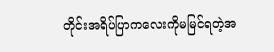တိုင်းအရိပ်ပြာကလေးကိုမမြင်ရတဲ့အ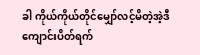ခါ ကိုယ်ကိုယ်တိုင်မျှော်လင့်မိတဲ့အဲ့ဒီကျောင်းပိတ်ရက်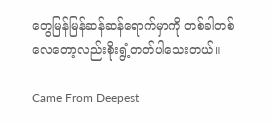တွေမြန်မြန်ဆန်ဆန်ရောက်မှာကို တစ်ခါတစ်လေတော့လည်းစိုးရွံ့တတ်ပါသေးတယ်။

Came From Deepest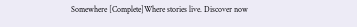Somewhere [Complete]Where stories live. Discover now